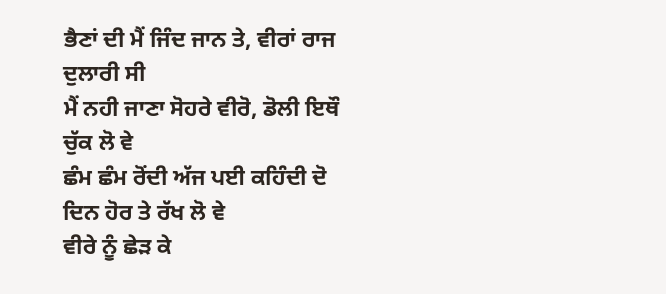ਭੈਣਾਂ ਦੀ ਮੈਂ ਜਿੰਦ ਜਾਨ ਤੇ, ਵੀਰਾਂ ਰਾਜ ਦੁਲਾਰੀ ਸੀ
ਮੈਂ ਨਹੀ ਜਾਣਾ ਸੋਹਰੇ ਵੀਰੋ, ਡੋਲੀ ਇਥੌ ਚੁੱਕ ਲੋ ਵੇ
ਛੰਮ ਛੰਮ ਰੋਂਦੀ ਅੱਜ ਪਈ ਕਹਿੰਦੀ ਦੋ ਦਿਨ ਹੋਰ ਤੇ ਰੱਖ ਲੋ ਵੇ
ਵੀਰੇ ਨੂੰ ਛੇੜ ਕੇ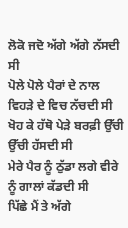ਲੋਕੋ ਜਦੋ ਅੱਗੇ ਅੱਗੇ ਨੱਸਦੀ ਸੀ
ਪੋਲੇ ਪੋਲੇ ਪੈਰਾਂ ਦੇ ਨਾਲ ਵਿਹੜੇ ਦੇ ਵਿਚ ਨੱਚਦੀ ਸੀ
ਖੋਹ ਕੇ ਹੱਥੋ ਪੇੜੇ ਬਰਫ਼ੀ ਉੱਚੀ ਉੱਚੀ ਹੱਸਦੀ ਸੀ
ਮੇਰੇ ਪੈਰ ਨੂੰ ਠੁੱਡਾ ਲਗੇ ਵੀਰੇ ਨੂੰ ਗਾਲਾਂ ਕੱਡਦੀ ਸੀ
ਪਿੱਛੇ ਮੈਂ ਤੇ ਅੱਗੇ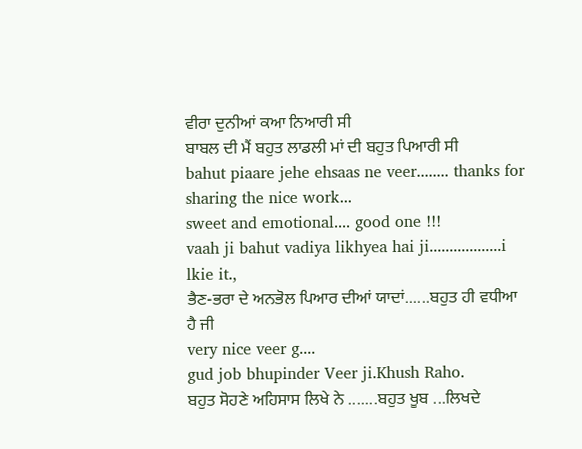ਵੀਰਾ ਦੁਨੀਆਂ ਕਆ ਨਿਆਰੀ ਸੀ
ਬਾਬਲ ਦੀ ਮੈਂ ਬਹੁਤ ਲਾਡਲੀ ਮਾਂ ਦੀ ਬਹੁਤ ਪਿਆਰੀ ਸੀ
bahut piaare jehe ehsaas ne veer........ thanks for sharing the nice work...
sweet and emotional.... good one !!!
vaah ji bahut vadiya likhyea hai ji..................i lkie it.,
ਭੈਣ-ਭਰਾ ਦੇ ਅਨਭੋਲ ਪਿਆਰ ਦੀਆਂ ਯਾਦਾਂ......ਬਹੁਤ ਹੀ ਵਧੀਆ ਹੈ ਜੀ
very nice veer g....
gud job bhupinder Veer ji.Khush Raho.
ਬਹੁਤ ਸੋਹਣੇ ਅਹਿਸਾਸ ਲਿਖੇ ਨੇ .......ਬਹੁਤ ਖੂਬ ...ਲਿਖਦੇ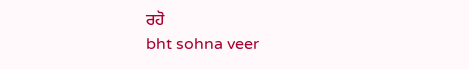ਰਹੋ
bht sohna veer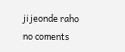ji jeonde raho
no coments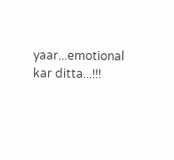yaar...emotional kar ditta...!!!